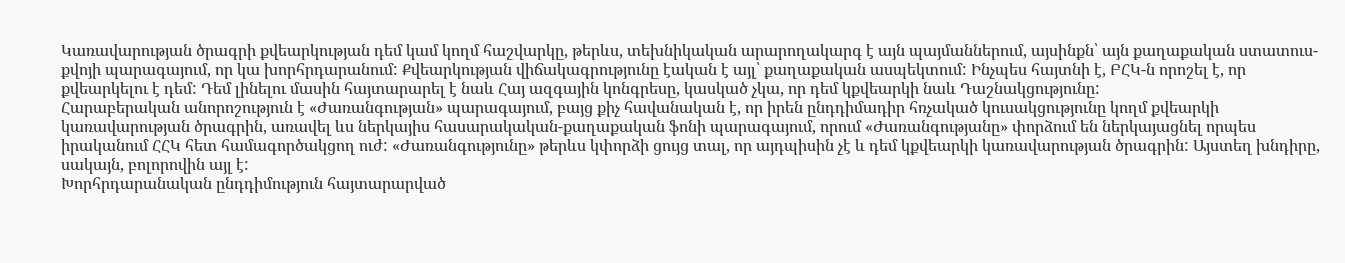Կառավարության ծրագրի քվեարկության դեմ կամ կողմ հաշվարկը, թերևս, տեխնիկական արարողակարգ է այն պայմաններում, այսինքն՝ այն քաղաքական ստատուս-քվոյի պարագայում, որ կա խորհրդարանում: Քվեարկության վիճակագրությունը էական է այլ՝ քաղաքական ասպեկտում: Ինչպես հայտնի է, ԲՀԿ-ն որոշել է, որ քվեարկելու է դեմ: Դեմ լինելու մասին հայտարարել է նաև Հայ ազգային կոնգրեսը, կասկած չկա, որ դեմ կքվեարկի նաև Դաշնակցությունը:
Հարաբերական անորոշություն է «Ժառանգության» պարագայում, բայց քիչ հավանական է, որ իրեն ընդդիմադիր հռչակած կուսակցությունը կողմ քվեարկի կառավարության ծրագրին, առավել ևս ներկայիս հասարակական-քաղաքական ֆոնի պարագայում, որում «Ժառանգությանը» փորձում են ներկայացնել որպես իրականում ՀՀԿ հետ համագործակցող ուժ: «Ժառանգությունը» թերևս կփորձի ցույց տալ, որ այդպիսին չէ և դեմ կքվեարկի կառավարության ծրագրին: Այստեղ խնդիրը, սակայն, բոլորովին այլ է:
Խորհրդարանական ընդդիմություն հայտարարված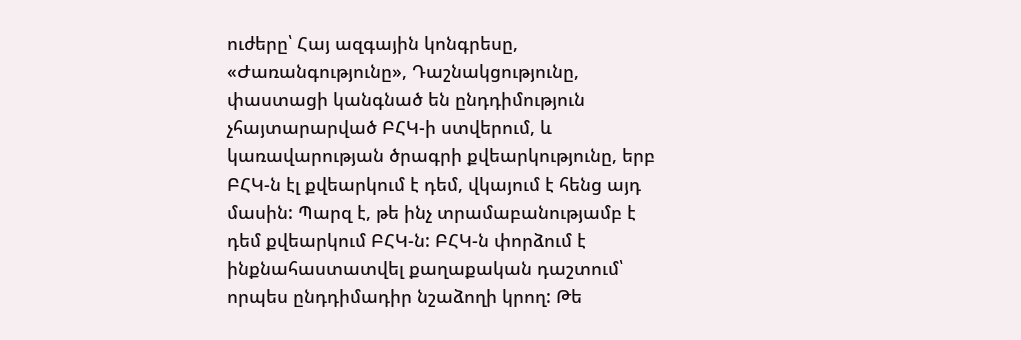ուժերը՝ Հայ ազգային կոնգրեսը, «Ժառանգությունը», Դաշնակցությունը, փաստացի կանգնած են ընդդիմություն չհայտարարված ԲՀԿ-ի ստվերում, և կառավարության ծրագրի քվեարկությունը, երբ ԲՀԿ-ն էլ քվեարկում է դեմ, վկայում է հենց այդ մասին: Պարզ է, թե ինչ տրամաբանությամբ է դեմ քվեարկում ԲՀԿ-ն: ԲՀԿ-ն փորձում է ինքնահաստատվել քաղաքական դաշտում՝ որպես ընդդիմադիր նշաձողի կրող: Թե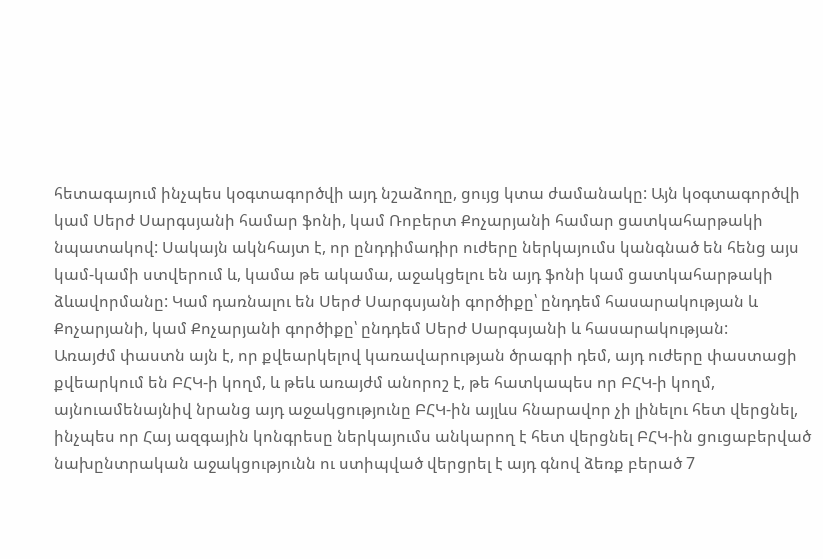հետագայում ինչպես կօգտագործվի այդ նշաձողը, ցույց կտա ժամանակը: Այն կօգտագործվի կամ Սերժ Սարգսյանի համար ֆոնի, կամ Ռոբերտ Քոչարյանի համար ցատկահարթակի նպատակով: Սակայն ակնհայտ է, որ ընդդիմադիր ուժերը ներկայումս կանգնած են հենց այս կամ-կամի ստվերում և, կամա թե ակամա, աջակցելու են այդ ֆոնի կամ ցատկահարթակի ձևավորմանը: Կամ դառնալու են Սերժ Սարգսյանի գործիքը՝ ընդդեմ հասարակության և Քոչարյանի, կամ Քոչարյանի գործիքը՝ ընդդեմ Սերժ Սարգսյանի և հասարակության:
Առայժմ փաստն այն է, որ քվեարկելով կառավարության ծրագրի դեմ, այդ ուժերը փաստացի քվեարկում են ԲՀԿ-ի կողմ, և թեև առայժմ անորոշ է, թե հատկապես որ ԲՀԿ-ի կողմ, այնուամենայնիվ նրանց այդ աջակցությունը ԲՀԿ-ին այլևս հնարավոր չի լինելու հետ վերցնել, ինչպես որ Հայ ազգային կոնգրեսը ներկայումս անկարող է հետ վերցնել ԲՀԿ-ին ցուցաբերված նախընտրական աջակցությունն ու ստիպված վերցրել է այդ գնով ձեռք բերած 7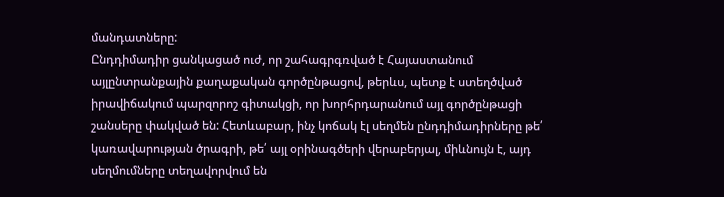մանդատները:
Ընդդիմադիր ցանկացած ուժ, որ շահագրգռված է Հայաստանում այլընտրանքային քաղաքական գործընթացով, թերևս, պետք է ստեղծված իրավիճակում պարզորոշ գիտակցի, որ խորհրդարանում այլ գործընթացի շանսերը փակված են: Հետևաբար, ինչ կոճակ էլ սեղմեն ընդդիմադիրները թե՛ կառավարության ծրագրի, թե՛ այլ օրինագծերի վերաբերյալ, միևնույն է, այդ սեղմումները տեղավորվում են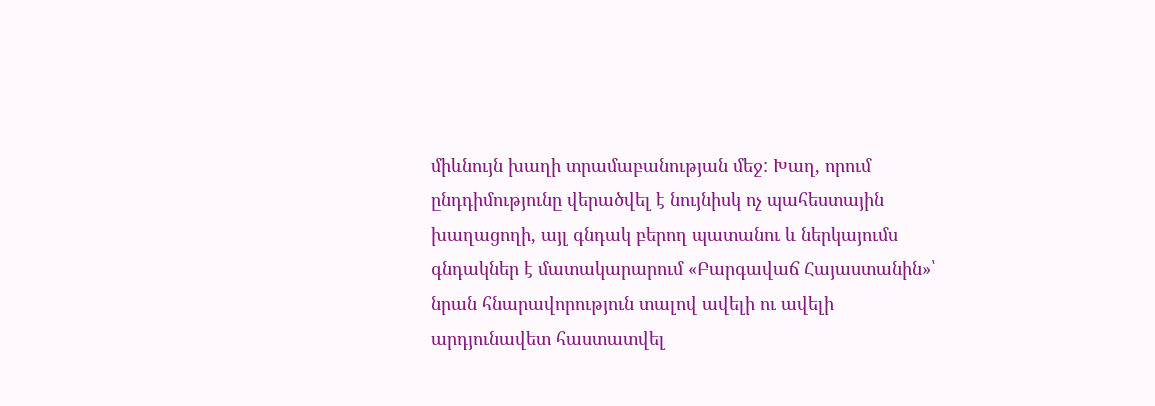միևնույն խաղի տրամաբանության մեջ: Խաղ, որում ընդդիմությունը վերածվել է նույնիսկ ոչ պահեստային խաղացողի, այլ գնդակ բերող պատանու և ներկայումս գնդակներ է մատակարարում «Բարգավաճ Հայաստանին»՝ նրան հնարավորություն տալով ավելի ու ավելի արդյունավետ հաստատվել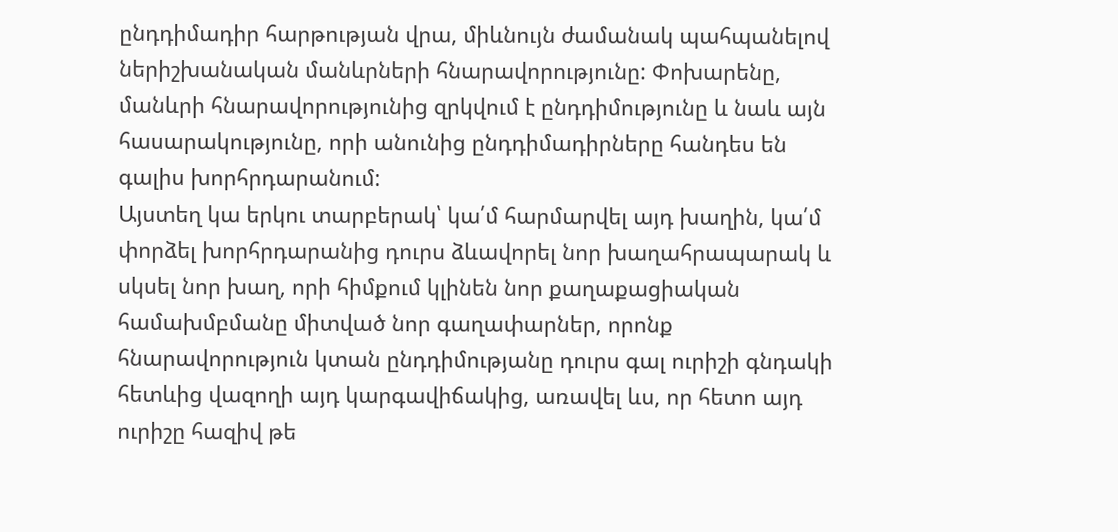ընդդիմադիր հարթության վրա, միևնույն ժամանակ պահպանելով ներիշխանական մանևրների հնարավորությունը: Փոխարենը, մանևրի հնարավորությունից զրկվում է ընդդիմությունը և նաև այն հասարակությունը, որի անունից ընդդիմադիրները հանդես են գալիս խորհրդարանում:
Այստեղ կա երկու տարբերակ՝ կա՛մ հարմարվել այդ խաղին, կա՛մ փորձել խորհրդարանից դուրս ձևավորել նոր խաղահրապարակ և սկսել նոր խաղ, որի հիմքում կլինեն նոր քաղաքացիական համախմբմանը միտված նոր գաղափարներ, որոնք հնարավորություն կտան ընդդիմությանը դուրս գալ ուրիշի գնդակի հետևից վազողի այդ կարգավիճակից, առավել ևս, որ հետո այդ ուրիշը հազիվ թե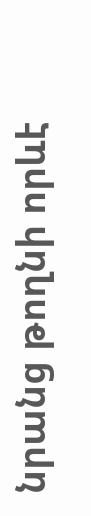նրանց թողնի որևէ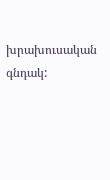խրախուսական գնդակ: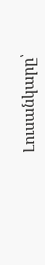Լուսանկարը՝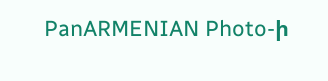PanARMENIAN Photo-ի